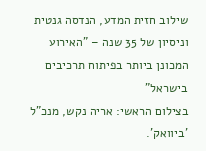שילוב חזית המדע, הנדסה גנטית וניסיון של 35 שנה – "האירוע המכונן ביותר בפיתוח תרכיבים בישראל"
בצילום הראשי: אריה נקש, מנכ"ל 'ביוואק'.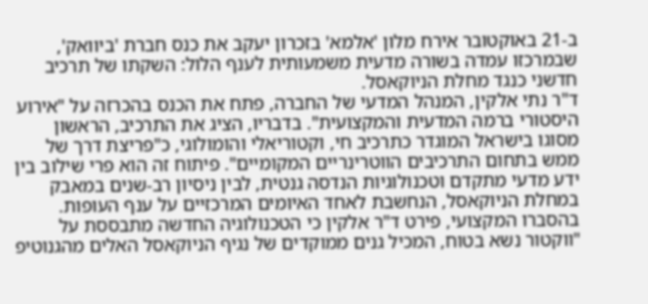ב-21 באוקטובר אירח מלון 'אלמא' בזכרון יעקב את כנס חברת 'ביוואק', שבמרכזו עמדה בשורה מדעית משמעותית לענף הלול: השקתו של תרכיב חדשני כנגד מחלת הניוקאסל.
ד"ר נתי אלקין, המנהל המדעי של החברה, פתח את הכנס בהכרזה על "אירוע היסטורי ברמה המדעית והמקצועית". בדבריו, הציג את התרכיב, הראשון מסוגו בישראל המוגדר כתרכיב חי, וקטוריאלי והומולוגי, כ"פריצת דרך של ממש בתחום התרכיבים הווטרינריים המקומיים". פיתוח זה הוא פרי שילוב בין ידע מדעי מתקדם וטכנולוגיות הנדסה גנטית, לבין ניסיון רב-שנים במאבק במחלת הניוקאסל, הנחשבת לאחד האיומים המרכזיים על ענף העופות.
בהסברו המקצועי, פירט ד"ר אלקין כי הטכנולוגיה החדשה מתבססת על "ווקטור נשא בטוח, המכיל גנים ממוקדים של נגיף הניוקאסל האלים מהגנוטיפ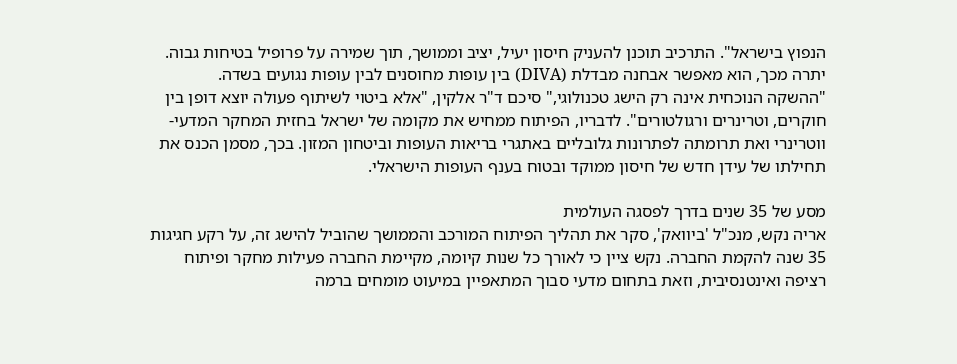הנפוץ בישראל". התרכיב תוכנן להעניק חיסון יעיל, יציב וממושך, תוך שמירה על פרופיל בטיחות גבוה. יתרה מכך, הוא מאפשר אבחנה מבדלת (DIVA) בין עופות מחוסנים לבין עופות נגועים בשדה.
"ההשקה הנוכחית אינה רק הישג טכנולוגי," סיכם ד"ר אלקין, "אלא ביטוי לשיתוף פעולה יוצא דופן בין חוקרים, וטרינרים ורגולטורים". לדבריו, הפיתוח ממחיש את מקומה של ישראל בחזית המחקר המדעי-ווטרינרי ואת תרומתה לפתרונות גלובליים באתגרי בריאות העופות וביטחון המזון. בכך, מסמן הכנס את תחילתו של עידן חדש של חיסון ממוקד ובטוח בענף העופות הישראלי.

מסע של 35 שנים בדרך לפסגה העולמית
אריה נקש, מנכ"ל 'ביוואק', סקר את תהליך הפיתוח המורכב והממושך שהוביל להישג זה, על רקע חגיגות 35 שנה להקמת החברה. נקש ציין כי לאורך כל שנות קיומה, מקיימת החברה פעילות מחקר ופיתוח רציפה ואינטנסיבית, וזאת בתחום מדעי סבוך המתאפיין במיעוט מומחים ברמה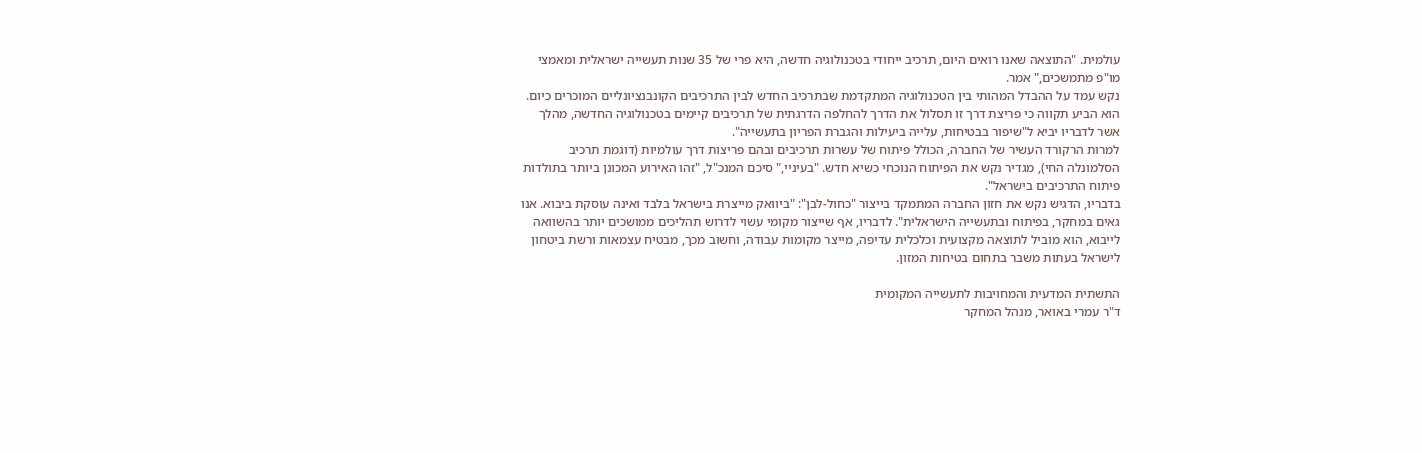עולמית. "התוצאה שאנו רואים היום, תרכיב ייחודי בטכנולוגיה חדשה, היא פרי של 35 שנות תעשייה ישראלית ומאמצי מו"פ מתמשכים," אמר.
נקש עמד על ההבדל המהותי בין הטכנולוגיה המתקדמת שבתרכיב החדש לבין התרכיבים הקונבנציונליים המוכרים כיום. הוא הביע תקווה כי פריצת דרך זו תסלול את הדרך להחלפה הדרגתית של תרכיבים קיימים בטכנולוגיה החדשה, מהלך אשר לדבריו יביא ל"שיפור בבטיחות, עלייה ביעילות והגברת הפריון בתעשייה".
למרות הרקורד העשיר של החברה, הכולל פיתוח של עשרות תרכיבים ובהם פריצות דרך עולמיות (דוגמת תרכיב הסלמונלה החי), מגדיר נקש את הפיתוח הנוכחי כשיא חדש. "בעיניי," סיכם המנכ"ל, "זהו האירוע המכונן ביותר בתולדות פיתוח התרכיבים בישראל".
בדבריו, הדגיש נקש את חזון החברה המתמקד בייצור "כחול-לבן": "ביוואק מייצרת בישראל בלבד ואינה עוסקת ביבוא. אנו גאים במחקר, בפיתוח ובתעשייה הישראלית". לדבריו, אף שייצור מקומי עשוי לדרוש תהליכים ממושכים יותר בהשוואה לייבוא, הוא מוביל לתוצאה מקצועית וכלכלית עדיפה, מייצר מקומות עבודה, וחשוב מכך, מבטיח עצמאות ורשת ביטחון לישראל בעתות משבר בתחום בטיחות המזון.

התשתית המדעית והמחויבות לתעשייה המקומית
ד"ר עמרי באואר, מנהל המחקר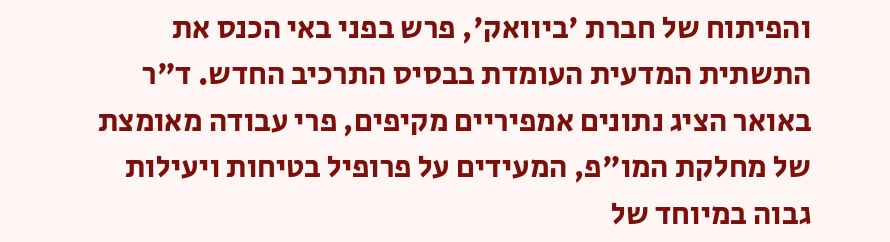והפיתוח של חברת 'ביוואק', פרש בפני באי הכנס את התשתית המדעית העומדת בבסיס התרכיב החדש. ד"ר באואר הציג נתונים אמפיריים מקיפים, פרי עבודה מאומצת של מחלקת המו"פ, המעידים על פרופיל בטיחות ויעילות גבוה במיוחד של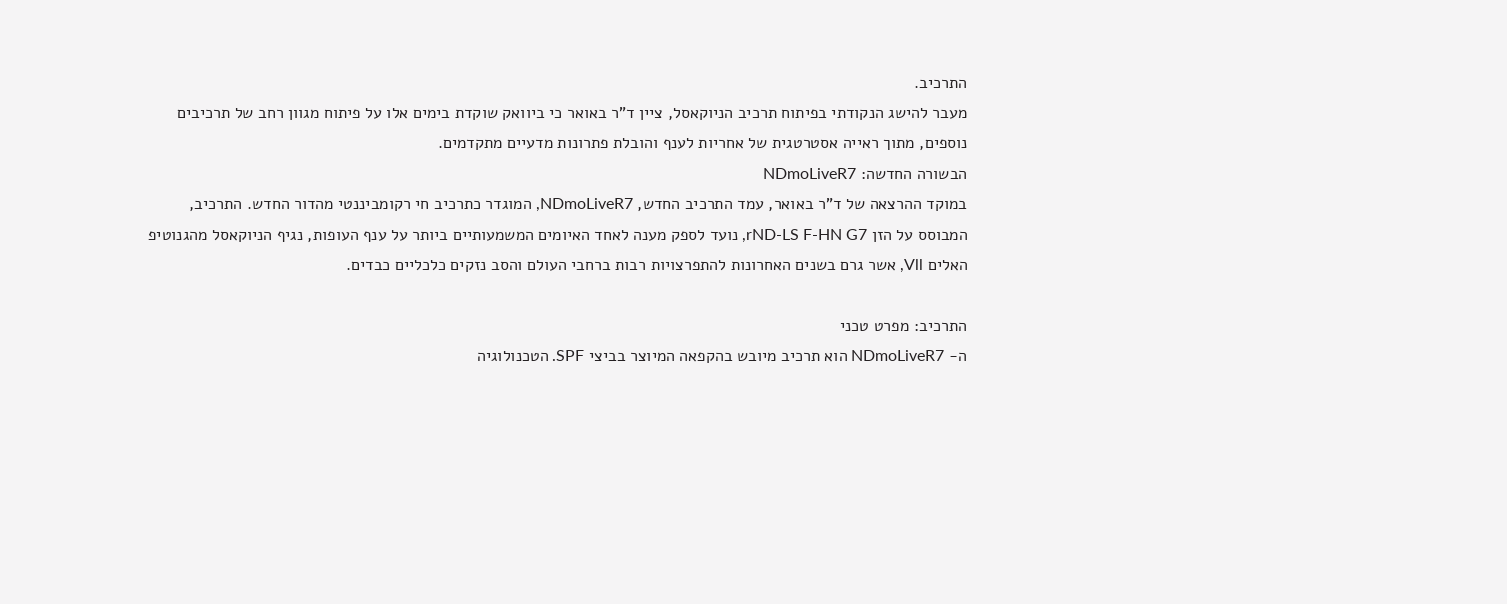התרכיב.
מעבר להישג הנקודתי בפיתוח תרכיב הניוקאסל, ציין ד"ר באואר כי ביוואק שוקדת בימים אלו על פיתוח מגוון רחב של תרכיבים נוספים, מתוך ראייה אסטרטגית של אחריות לענף והובלת פתרונות מדעיים מתקדמים.
הבשורה החדשה: NDmoLiveR7
במוקד ההרצאה של ד"ר באואר, עמד התרכיב החדש, NDmoLiveR7, המוגדר כתרכיב חי רקומביננטי מהדור החדש. התרכיב, המבוסס על הזן rND-LS F-HN G7, נועד לספק מענה לאחד האיומים המשמעותיים ביותר על ענף העופות, נגיף הניוקאסל מהגנוטיפ האלים Vll, אשר גרם בשנים האחרונות להתפרצויות רבות ברחבי העולם והסב נזקים כלכליים כבדים.

התרכיב: מפרט טכני
ה- NDmoLiveR7 הוא תרכיב מיובש בהקפאה המיוצר בביצי SPF. הטכנולוגיה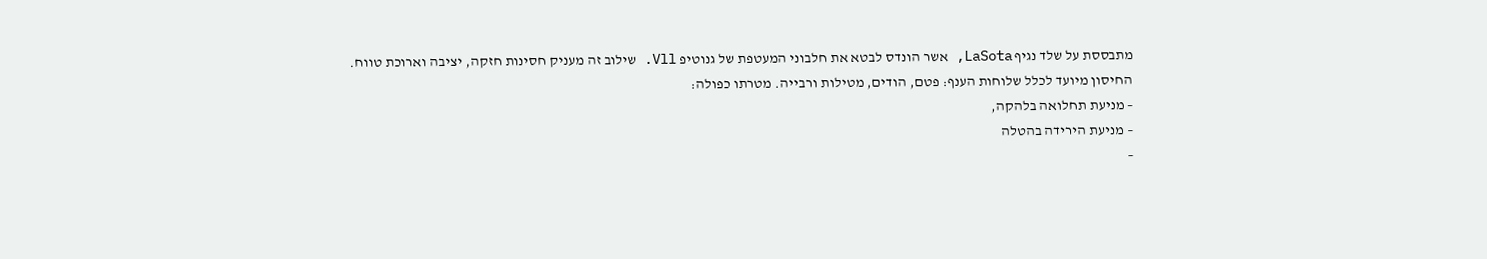מתבססת על שלד נגיף LaSota, אשר הונדס לבטא את חלבוני המעטפת של גנוטיפ Vll. שילוב זה מעניק חסינות חזקה, יציבה וארוכת טווח.
החיסון מיועד לכלל שלוחות הענף: פטם, הודים, מטילות ורבייה. מטרתו כפולה:
– מניעת תחלואה בלהקה,
– מניעת הירידה בהטלה
–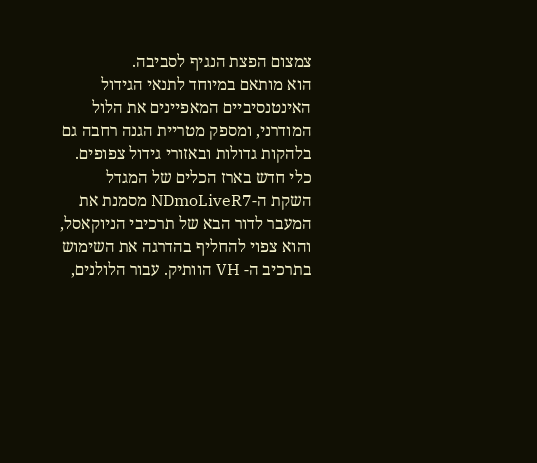צמצום הפצת הנגיף לסביבה.
הוא מותאם במיוחד לתנאי הגידול האינטנסיביים המאפיינים את הלול המודרני, ומספק מטריית הגנה רחבה גם בלהקות גדולות ובאזורי גידול צפופים.
כלי חדש בארז הכלים של המגדל
השקת ה-NDmoLiveR7 מסמנת את המעבר לדור הבא של תרכיבי הניוקאסל, והוא צפוי להחליף בהדרגה את השימוש בתרכיב ה- VH הוותיק. עבור הלולנים,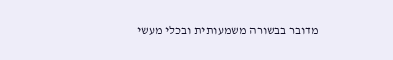מדובר בבשורה משמעותית ובכלי מעשי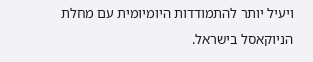ויעיל יותר להתמודדות היומיומית עם מחלת הניוקאסל בישראל.